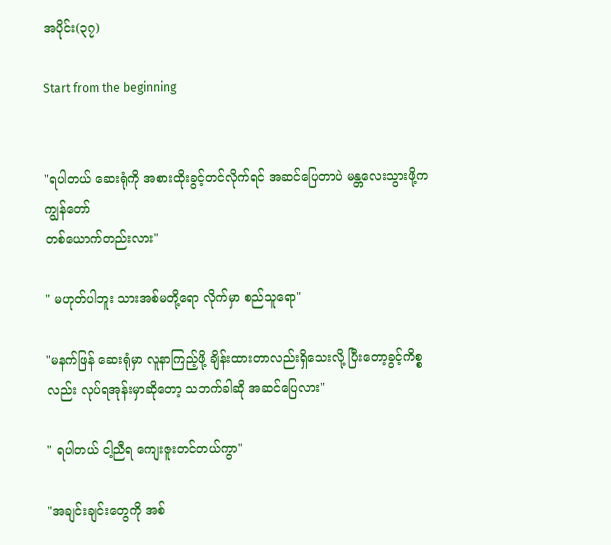အပိုင်း(၃၇)

Start from the beginning


"ရပါတယ် ဆေးရုံကို အစားထိုးခွင့်တင်လိုက်ရင် အဆင်ပြေတာပဲ မန္တလေးသွားဖို့က ကျွန်တော်
တစ်ယောက်တည်းလား"

" မဟုတ်ပါဘူး သားအစ်မတို့ရော လိုက်မှာ စည်သူရော"

"မနက်ဖြန် ဆေးရုံမှာ လူနာကြည့်ဖို့ ချိန်းထားတာလည်းရှိသေးလို့ ပြီးတော့ခွင့်ကိစ္စလည်း လုပ်ရအုန်းမှာဆိုတော့ သဘက်ခါဆို အဆင်ပြေလား"

" ရပါတယ် ငါ့ညီရ ကျေးဇူးတင်တယ်ကွာ"

"အချင်းချင်းတွေကို အစ်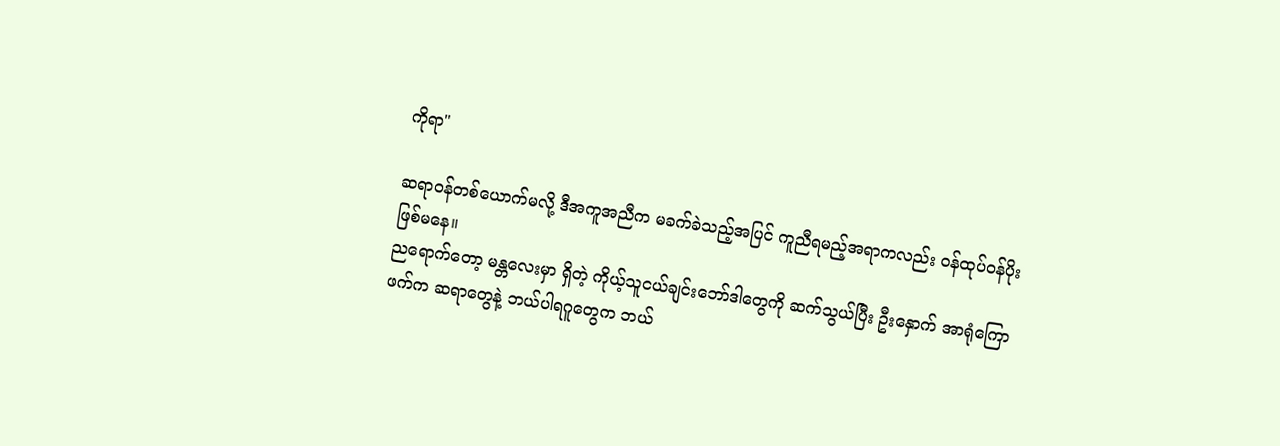ကိုရာ"

ဆရာဝန်တစ်ယောက်မလို့ ဒီအကူအညီက မခက်ခဲသည့်အပြင် ကူညီရမည့်အရာကလည်း ဝန်ထုပ်ဝန်ပိုးဖြစ်မနေ။
ညရောက်တော့ မန္တလေးမှာ ရှိတဲ့ ကိုယ့်သူငယ်ချင်းဘော်ဒါတွေကို ဆက်သွယ်ပြီး ဦးနှောက် အာရုံကြော
ဖက်က ဆရာတွေနဲ့ ဘယ်ပါရဂူတွေက ဘယ်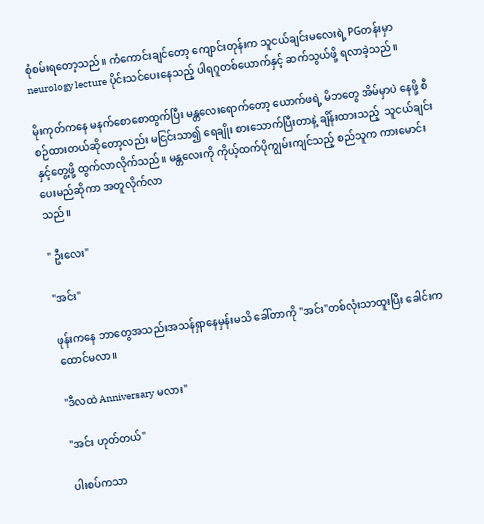စုံစမ်းရတော့သည်။ ကံကောင်းချင်တော့ ကျောင်းတုန်းက သူငယ်ချင်းမလေးရဲ့ PGတန်းမှာ neurology lecture ပိုင်းသင်ပေးနေသည့် ပါရဂူတစ်ယောက်နှင့် ဆက်သွယ်ဖို့ ရလာခဲ့သည်။

မိုးကုတ်ကနေ မနက်စောစောထွက်ပြီး မန္တလေးရောက်တော့ ယောက်ဖရဲ့ မိဘတွေ အိမ်မှာပဲ နေဖို့ စီစဉ်ထားတယ်ဆိုတော့လည်း မငြင်းသာ၍ ရေချိုး စားသောက်ပြီးတာနဲ့ ချိန်းထားသည့်  သူငယ်ချင်းနှင့်တွေ့ဖို့ ထွက်လာလိုက်သည်။ မန္တလေးကို ကိုယ့်ထက်ပိုကျွမ်းကျင်သည့် စည်သူက ကားမောင်းပေးမည်ဆိုကာ အတူလိုက်လာ
သည်။

" ဦးလေး"

"အင်း"

ဖုန်းကနေ ဘာတွေအသည်းအသန်ရှာနေမှန်းမသိ ခေါ်တာကို "အင်း"တစ်လုံးသာထူးပြီး ခေါင်းကထောင်မလာ။

"ဒီလထဲ Anniversary မလား"

"အင်း ဟုတ်တယ်"

ပါးစပ်ကသာ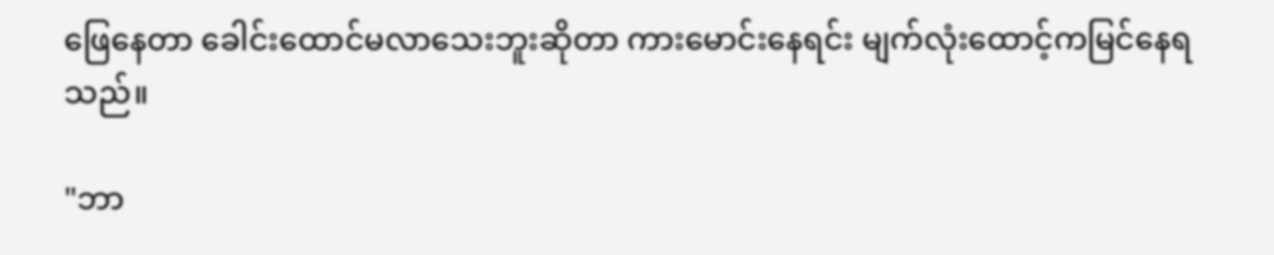ဖြေနေတာ ခေါင်းထောင်မလာသေးဘူးဆိုတာ ကားမောင်းနေရင်း မျက်လုံးထောင့်ကမြင်နေရသည်။

"ဘာ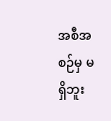အစီအစဉ်မှ မရှိဘူး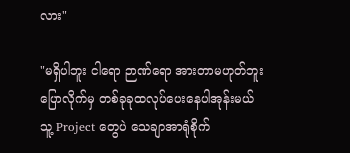လား"

"မရှိပါဘူး ငါရော ဉာဏ်ရော အားတာမဟုတ်ဘူး
ပြောလိုက်မှ တစ်ခုခုထလုပ်ပေးနေပါအုန်းမယ်
သူ့ Project တွေပဲ သေချာအာရုံစိုက်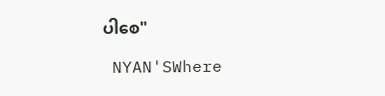ပါစေ"

 NYAN'SWhere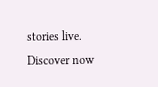stories live. Discover now